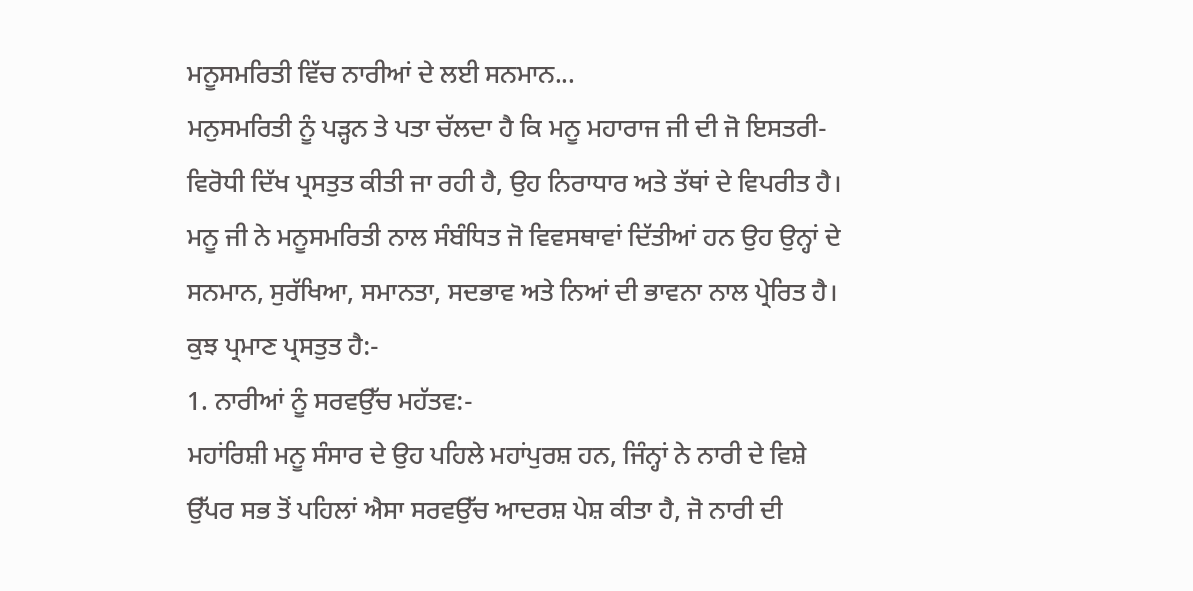ਮਨੂਸਮਰਿਤੀ ਵਿੱਚ ਨਾਰੀਆਂ ਦੇ ਲਈ ਸਨਮਾਨ...
ਮਨੁਸਮਰਿਤੀ ਨੂੰ ਪੜ੍ਹਨ ਤੇ ਪਤਾ ਚੱਲਦਾ ਹੈ ਕਿ ਮਨੂ ਮਹਾਰਾਜ ਜੀ ਦੀ ਜੋ ਇਸਤਰੀ-ਵਿਰੋਧੀ ਦਿੱਖ ਪ੍ਰਸਤੁਤ ਕੀਤੀ ਜਾ ਰਹੀ ਹੈ, ਉਹ ਨਿਰਾਧਾਰ ਅਤੇ ਤੱਥਾਂ ਦੇ ਵਿਪਰੀਤ ਹੈ। ਮਨੂ ਜੀ ਨੇ ਮਨੂਸਮਰਿਤੀ ਨਾਲ ਸੰਬੰਧਿਤ ਜੋ ਵਿਵਸਥਾਵਾਂ ਦਿੱਤੀਆਂ ਹਨ ਉਹ ਉਨ੍ਹਾਂ ਦੇ ਸਨਮਾਨ, ਸੁਰੱਖਿਆ, ਸਮਾਨਤਾ, ਸਦਭਾਵ ਅਤੇ ਨਿਆਂ ਦੀ ਭਾਵਨਾ ਨਾਲ ਪ੍ਰੇਰਿਤ ਹੈ। ਕੁਝ ਪ੍ਰਮਾਣ ਪ੍ਰਸਤੁਤ ਹੈ:-
1. ਨਾਰੀਆਂ ਨੂੰ ਸਰਵਉੱਚ ਮਹੱਤਵ:-
ਮਹਾਂਰਿਸ਼ੀ ਮਨੂ ਸੰਸਾਰ ਦੇ ਉਹ ਪਹਿਲੇ ਮਹਾਂਪੁਰਸ਼ ਹਨ, ਜਿੰਨ੍ਹਾਂ ਨੇ ਨਾਰੀ ਦੇ ਵਿਸ਼ੇ ਉੱਪਰ ਸਭ ਤੋਂ ਪਹਿਲਾਂ ਐਸਾ ਸਰਵਉੱਚ ਆਦਰਸ਼ ਪੇਸ਼ ਕੀਤਾ ਹੈ, ਜੋ ਨਾਰੀ ਦੀ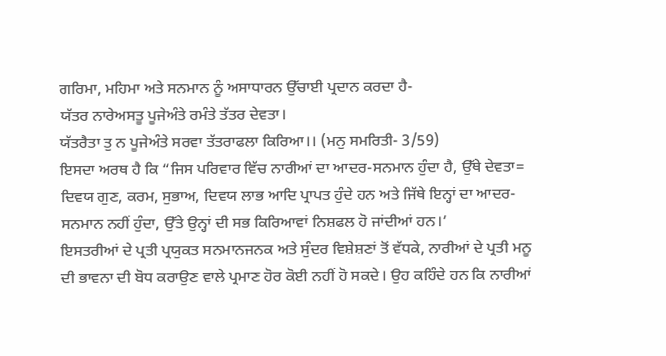ਗਰਿਮਾ, ਮਹਿਮਾ ਅਤੇ ਸਨਮਾਨ ਨੂੰ ਅਸਾਧਾਰਨ ਉੱਚਾਈ ਪ੍ਰਦਾਨ ਕਰਦਾ ਹੈ-
ਯੱਤਰ ਨਾਰੇਅਸਤੂ ਪੂਜੇਅੰਤੇ ਰਮੰਤੇ ਤੱਤਰ ਦੇਵਤਾ।
ਯੱਤਰੈਤਾ ਤੁ ਨ ਪੂਜੇਅੰਤੇ ਸਰਵਾ ਤੱਤਰਾਫਲਾ ਕਿਰਿਆ।। (ਮਨੁ ਸਮਰਿਤੀ- 3/59)
ਇਸਦਾ ਅਰਥ ਹੈ ਕਿ “ਜਿਸ ਪਰਿਵਾਰ ਵਿੱਚ ਨਾਰੀਆਂ ਦਾ ਆਦਰ-ਸਨਮਾਨ ਹੁੰਦਾ ਹੈ, ਉੱਥੇ ਦੇਵਤਾ= ਦਿਵਯ ਗੁਣ, ਕਰਮ, ਸੁਭਾਅ, ਦਿਵਯ ਲਾਭ ਆਦਿ ਪ੍ਰਾਪਤ ਹੁੰਦੇ ਹਨ ਅਤੇ ਜਿੱਥੇ ਇਨ੍ਹਾਂ ਦਾ ਆਦਰ-ਸਨਮਾਨ ਨਹੀਂ ਹੁੰਦਾ, ਉੱਤੇ ਉਨ੍ਹਾਂ ਦੀ ਸਭ ਕਿਰਿਆਵਾਂ ਨਿਸ਼ਫਲ ਹੋ ਜਾਂਦੀਆਂ ਹਨ।’
ਇਸਤਰੀਆਂ ਦੇ ਪ੍ਰਤੀ ਪ੍ਰਯੁਕਤ ਸਨਮਾਨਜਨਕ ਅਤੇ ਸੁੰਦਰ ਵਿਸ਼ੇਸ਼ਣਾਂ ਤੋਂ ਵੱਧਕੇ, ਨਾਰੀਆਂ ਦੇ ਪ੍ਰਤੀ ਮਨੂ ਦੀ ਭਾਵਨਾ ਦੀ ਬੋਧ ਕਰਾਉਣ ਵਾਲੇ ਪ੍ਰਮਾਣ ਹੋਰ ਕੋਈ ਨਹੀਂ ਹੋ ਸਕਦੇ। ਉਹ ਕਹਿੰਦੇ ਹਨ ਕਿ ਨਾਰੀਆਂ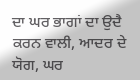ਦਾ ਘਰ ਭਾਗਾਂ ਦਾ ਉਦੈ ਕਰਨ ਵਾਲੀ, ਆਦਰ ਦੇ ਯੋਗ, ਘਰ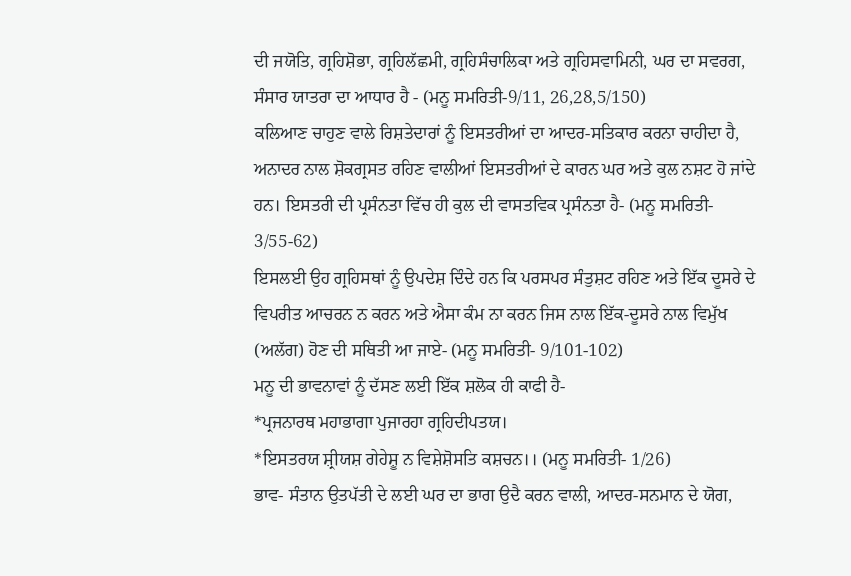ਦੀ ਜਯੋਤਿ, ਗ੍ਰਹਿਸ਼ੋਭਾ, ਗ੍ਰਹਿਲੱਛਮੀ, ਗ੍ਰਹਿਸੰਚਾਲਿਕਾ ਅਤੇ ਗ੍ਰਹਿਸਵਾਮਿਨੀ, ਘਰ ਦਾ ਸਵਰਗ, ਸੰਸਾਰ ਯਾਤਰਾ ਦਾ ਆਧਾਰ ਹੈ - (ਮਨੂ ਸਮਰਿਤੀ-9/11, 26,28,5/150)
ਕਲਿਆਣ ਚਾਹੁਣ ਵਾਲੇ ਰਿਸ਼ਤੇਦਾਰਾਂ ਨੂੰ ਇਸਤਰੀਆਂ ਦਾ ਆਦਰ-ਸਤਿਕਾਰ ਕਰਨਾ ਚਾਹੀਦਾ ਹੈ, ਅਨਾਦਰ ਨਾਲ ਸ਼ੋਕਗ੍ਰਸਤ ਰਹਿਣ ਵਾਲੀਆਂ ਇਸਤਰੀਆਂ ਦੇ ਕਾਰਨ ਘਰ ਅਤੇ ਕੁਲ ਨਸ਼ਟ ਹੋ ਜਾਂਦੇ ਹਨ। ਇਸਤਰੀ ਦੀ ਪ੍ਰਸੰਨਤਾ ਵਿੱਚ ਹੀ ਕੁਲ ਦੀ ਵਾਸਤਵਿਕ ਪ੍ਰਸੰਨਤਾ ਹੈ- (ਮਨੂ ਸਮਰਿਤੀ- 3/55-62)
ਇਸਲਈ ਉਹ ਗ੍ਰਹਿਸਥਾਂ ਨੂੰ ਉਪਦੇਸ਼ ਦਿੰਦੇ ਹਨ ਕਿ ਪਰਸਪਰ ਸੰਤੁਸ਼ਟ ਰਹਿਣ ਅਤੇ ਇੱਕ ਦੂਸਰੇ ਦੇ ਵਿਪਰੀਤ ਆਚਰਨ ਨ ਕਰਨ ਅਤੇ ਐਸਾ ਕੰਮ ਨਾ ਕਰਨ ਜਿਸ ਨਾਲ ਇੱਕ-ਦੂਸਰੇ ਨਾਲ ਵਿਮੁੱਖ (ਅਲੱਗ) ਹੋਣ ਦੀ ਸਥਿਤੀ ਆ ਜਾਏ- (ਮਨੂ ਸਮਰਿਤੀ- 9/101-102)
ਮਨੂ ਦੀ ਭਾਵਨਾਵਾਂ ਨੂੰ ਦੱਸਣ ਲਈ ਇੱਕ ਸ਼ਲੋਕ ਹੀ ਕਾਫੀ ਹੈ-
*ਪ੍ਰਜਨਾਰਥ ਮਹਾਭਾਗਾ ਪੁਜਾਰਹਾ ਗ੍ਰਹਿਦੀਪਤਯ।
*ਇਸਤਰਯ ਸ਼੍ਰੀਯਸ਼ ਗੇਹੇਸ਼ੂ ਨ ਵਿਸ਼ੇਸ਼ੋਸਤਿ ਕਸ਼ਚਨ।। (ਮਨੂ ਸਮਰਿਤੀ- 1/26)
ਭਾਵ- ਸੰਤਾਨ ਉਤਪੱਤੀ ਦੇ ਲਈ ਘਰ ਦਾ ਭਾਗ ਉਦੈ ਕਰਨ ਵਾਲੀ, ਆਦਰ-ਸਨਮਾਨ ਦੇ ਯੋਗ,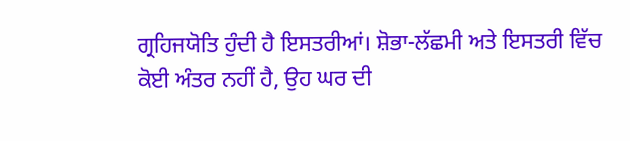ਗ੍ਰਹਿਜਯੋਤਿ ਹੁੰਦੀ ਹੈ ਇਸਤਰੀਆਂ। ਸ਼ੋਭਾ-ਲੱਛਮੀ ਅਤੇ ਇਸਤਰੀ ਵਿੱਚ ਕੋਈ ਅੰਤਰ ਨਹੀਂ ਹੈ, ਉਹ ਘਰ ਦੀ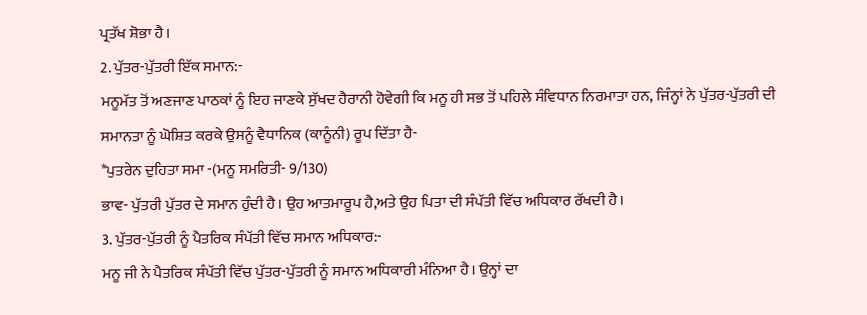ਪ੍ਰਤੱਖ ਸ਼ੋਭਾ ਹੈ।
2. ਪੁੱਤਰ-ਪੁੱਤਰੀ ਇੱਕ ਸਮਾਨ:-
ਮਨੂਮੱਤ ਤੋਂ ਅਣਜਾਣ ਪਾਠਕਾਂ ਨੂੰ ਇਹ ਜਾਣਕੇ ਸੁੱਖਦ ਹੈਰਾਨੀ ਹੋਵੇਗੀ ਕਿ ਮਨੂ ਹੀ ਸਭ ਤੋਂ ਪਹਿਲੇ ਸੰਵਿਧਾਨ ਨਿਰਮਾਤਾ ਹਨ, ਜਿੰਨ੍ਹਾਂ ਨੇ ਪੁੱਤਰ-ਪੁੱਤਰੀ ਦੀ ਸਮਾਨਤਾ ਨੂੰ ਘੋਸ਼ਿਤ ਕਰਕੇ ਉਸਨੂੰ ਵੈਧਾਨਿਕ (ਕਾਨੂੰਨੀ) ਰੂਪ ਦਿੱਤਾ ਹੈ-
*ਪੁਤਰੇਨ ਦੁਹਿਤਾ ਸਮਾ -(ਮਨੂ ਸਮਰਿਤੀ- 9/130)
ਭਾਵ- ਪੁੱਤਰੀ ਪੁੱਤਰ ਦੇ ਸਮਾਨ ਹੁੰਦੀ ਹੈ। ਉਹ ਆਤਮਾਰੂਪ ਹੈ,ਅਤੇ ਉਹ ਪਿਤਾ ਦੀ ਸੰਪੱਤੀ ਵਿੱਚ ਅਧਿਕਾਰ ਰੱਖਦੀ ਹੈ।
3. ਪੁੱਤਰ-ਪੁੱਤਰੀ ਨੂੰ ਪੈਤਰਿਕ ਸੰਪੱਤੀ ਵਿੱਚ ਸਮਾਨ ਅਧਿਕਾਰ:-
ਮਨੂ ਜੀ ਨੇ ਪੈਤਰਿਕ ਸੰਪੱਤੀ ਵਿੱਚ ਪੁੱਤਰ-ਪੁੱਤਰੀ ਨੂੰ ਸਮਾਨ ਅਧਿਕਾਰੀ ਮੰਨਿਆ ਹੈ। ਉਨ੍ਹਾਂ ਦਾ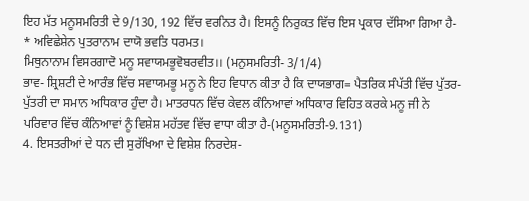ਇਹ ਮੱਤ ਮਨੂਸਮਰਿਤੀ ਦੇ 9/130, 192 ਵਿੱਚ ਵਰਨਿਤ ਹੈ। ਇਸਨੂੰ ਨਿਰੁਕਤ ਵਿੱਚ ਇਸ ਪ੍ਰਕਾਰ ਦੱਸਿਆ ਗਿਆ ਹੈ-
* ਅਵਿਛੇਸ਼ੇਨ ਪੁਤਰਾਨਾਮ ਦਾਯੋ ਭਵਤਿ ਧਰਮਤ।
ਮਿਥੁਨਾਨਾਮ ਵਿਸਰਗਾਦੋ ਮਨੂ ਸਵਾਯਮਭੂਵੋਬਰਵੀਤ।। (ਮਨੁਸਮਰਿਤੀ- 3/1/4)
ਭਾਵ- ਸ਼੍ਰਿਸ਼ਟੀ ਦੇ ਆਰੰਭ ਵਿੱਚ ਸਵਾਯਮਭੂ ਮਨੂ ਨੇ ਇਹ ਵਿਧਾਨ ਕੀਤਾ ਹੈ ਕਿ ਦਾਯਭਾਗ= ਪੈਤਰਿਕ ਸੰਪੱਤੀ ਵਿੱਚ ਪੁੱਤਰ-ਪੁੱਤਰੀ ਦਾ ਸਮਾਨ ਅਧਿਕਾਰ ਹੁੰਦਾ ਹੈ। ਮਾਤਰਧਨ ਵਿੱਚ ਕੇਵਲ ਕੰਨਿਆਵਾਂ ਅਧਿਕਾਰ ਵਿਹਿਤ ਕਰਕੇ ਮਨੂ ਜੀ ਨੇ ਪਰਿਵਾਰ ਵਿੱਚ ਕੰਨਿਆਵਾਂ ਨੂੰ ਵਿਸ਼ੇਸ਼ ਮਹੱਤਵ ਵਿੱਚ ਵਾਧਾ ਕੀਤਾ ਹੈ-(ਮਨੂਸਮਰਿਤੀ-9.131)
4. ਇਸਤਰੀਆਂ ਦੇ ਧਨ ਦੀ ਸੁਰੱਖਿਆ ਦੇ ਵਿਸ਼ੇਸ਼ ਨਿਰਦੇਸ਼-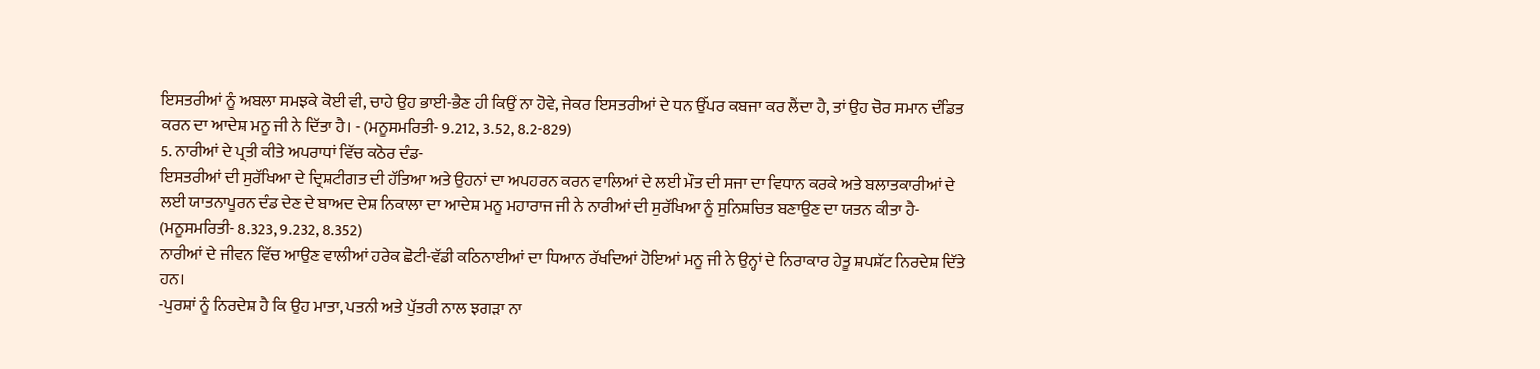ਇਸਤਰੀਆਂ ਨੂੰ ਅਬਲਾ ਸਮਝਕੇ ਕੋਈ ਵੀ, ਚਾਹੇ ਉਹ ਭਾਈ-ਭੈਣ ਹੀ ਕਿਉਂ ਨਾ ਹੋਵੇ, ਜੇਕਰ ਇਸਤਰੀਆਂ ਦੇ ਧਨ ਉੱਪਰ ਕਬਜਾ ਕਰ ਲੈਂਦਾ ਹੈ, ਤਾਂ ਉਹ ਚੋਰ ਸਮਾਨ ਦੰਡਿਤ ਕਰਨ ਦਾ ਆਦੇਸ਼ ਮਨੂ ਜੀ ਨੇ ਦਿੱਤਾ ਹੈ। - (ਮਨੂਸਮਰਿਤੀ- 9.212, 3.52, 8.2-829)
5. ਨਾਰੀਆਂ ਦੇ ਪ੍ਰਤੀ ਕੀਤੇ ਅਪਰਾਧਾਂ ਵਿੱਚ ਕਠੋਰ ਦੰਡ-
ਇਸਤਰੀਆਂ ਦੀ ਸੁਰੱਖਿਆ ਦੇ ਦ੍ਰਿਸ਼ਟੀਗਤ ਦੀ ਹੱਤਿਆ ਅਤੇ ਉਹਨਾਂ ਦਾ ਅਪਹਰਨ ਕਰਨ ਵਾਲਿਆਂ ਦੇ ਲਈ ਮੌਤ ਦੀ ਸਜਾ ਦਾ ਵਿਧਾਨ ਕਰਕੇ ਅਤੇ ਬਲਾਤਕਾਰੀਆਂ ਦੇ ਲਈ ਯਾਤਨਾਪੂਰਨ ਦੰਡ ਦੇਣ ਦੇ ਬਾਅਦ ਦੇਸ਼ ਨਿਕਾਲਾ ਦਾ ਆਦੇਸ਼ ਮਨੂ ਮਹਾਰਾਜ ਜੀ ਨੇ ਨਾਰੀਆਂ ਦੀ ਸੁਰੱਖਿਆ ਨੂੰ ਸੁਨਿਸ਼ਚਿਤ ਬਣਾਉਣ ਦਾ ਯਤਨ ਕੀਤਾ ਹੈ- (ਮਨੂਸਮਰਿਤੀ- 8.323, 9.232, 8.352)
ਨਾਰੀਆਂ ਦੇ ਜੀਵਨ ਵਿੱਚ ਆਉਣ ਵਾਲੀਆਂ ਹਰੇਕ ਛੋਟੀ-ਵੱਡੀ ਕਠਿਨਾਈਆਂ ਦਾ ਧਿਆਨ ਰੱਖਦਿਆਂ ਹੋਇਆਂ ਮਨੂ ਜੀ ਨੇ ਉਨ੍ਹਾਂ ਦੇ ਨਿਰਾਕਾਰ ਹੇਤੂ ਸ਼ਪਸ਼ੱਟ ਨਿਰਦੇਸ਼ ਦਿੱਤੇ ਹਨ।
-ਪੁਰਸ਼ਾਂ ਨੂੰ ਨਿਰਦੇਸ਼ ਹੈ ਕਿ ਉਹ ਮਾਤਾ, ਪਤਨੀ ਅਤੇ ਪੁੱਤਰੀ ਨਾਲ ਝਗੜਾ ਨਾ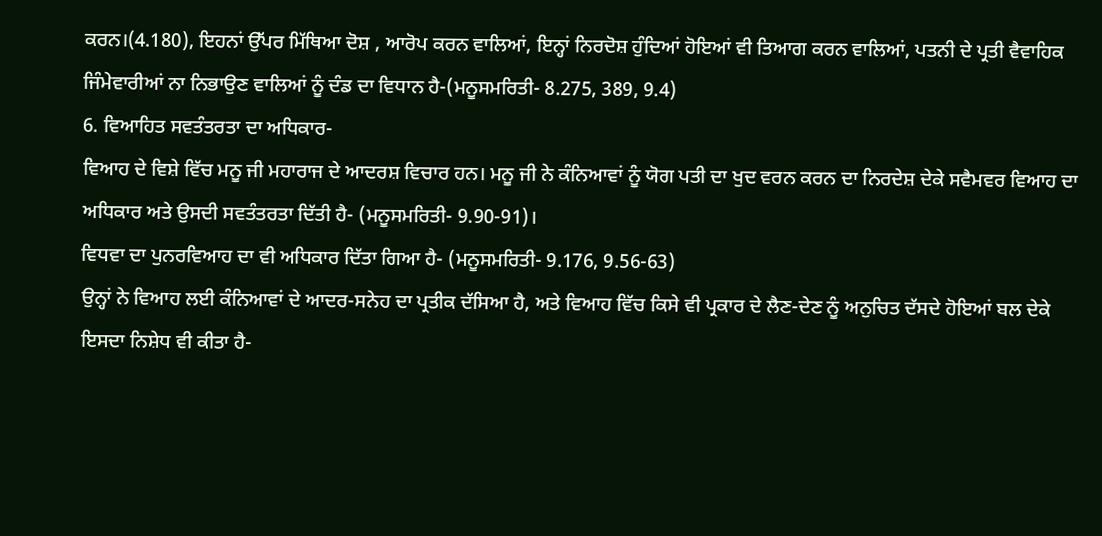ਕਰਨ।(4.180), ਇਹਨਾਂ ਉੱਪਰ ਮਿੱਥਿਆ ਦੋਸ਼ , ਆਰੋਪ ਕਰਨ ਵਾਲਿਆਂ, ਇਨ੍ਹਾਂ ਨਿਰਦੋਸ਼ ਹੁੰਦਿਆਂ ਹੋਇਆਂ ਵੀ ਤਿਆਗ ਕਰਨ ਵਾਲਿਆਂ, ਪਤਨੀ ਦੇ ਪ੍ਰਤੀ ਵੈਵਾਹਿਕ ਜਿੰਮੇਵਾਰੀਆਂ ਨਾ ਨਿਭਾਉਣ ਵਾਲਿਆਂ ਨੂੰ ਦੰਡ ਦਾ ਵਿਧਾਨ ਹੈ-(ਮਨੂਸਮਰਿਤੀ- 8.275, 389, 9.4)
6. ਵਿਆਹਿਤ ਸਵਤੰਤਰਤਾ ਦਾ ਅਧਿਕਾਰ-
ਵਿਆਹ ਦੇ ਵਿਸ਼ੇ ਵਿੱਚ ਮਨੂ ਜੀ ਮਹਾਰਾਜ ਦੇ ਆਦਰਸ਼ ਵਿਚਾਰ ਹਨ। ਮਨੂ ਜੀ ਨੇ ਕੰਨਿਆਵਾਂ ਨੂੰ ਯੋਗ ਪਤੀ ਦਾ ਖੁਦ ਵਰਨ ਕਰਨ ਦਾ ਨਿਰਦੇਸ਼ ਦੇਕੇ ਸਵੈਮਵਰ ਵਿਆਹ ਦਾ ਅਧਿਕਾਰ ਅਤੇ ਉਸਦੀ ਸਵਤੰਤਰਤਾ ਦਿੱਤੀ ਹੈ- (ਮਨੂਸਮਰਿਤੀ- 9.90-91)।
ਵਿਧਵਾ ਦਾ ਪੁਨਰਵਿਆਹ ਦਾ ਵੀ ਅਧਿਕਾਰ ਦਿੱਤਾ ਗਿਆ ਹੈ- (ਮਨੂਸਮਰਿਤੀ- 9.176, 9.56-63)
ਉਨ੍ਹਾਂ ਨੇ ਵਿਆਹ ਲਈ ਕੰਨਿਆਵਾਂ ਦੇ ਆਦਰ-ਸਨੇਹ ਦਾ ਪ੍ਰਤੀਕ ਦੱਸਿਆ ਹੈ, ਅਤੇ ਵਿਆਹ ਵਿੱਚ ਕਿਸੇ ਵੀ ਪ੍ਰਕਾਰ ਦੇ ਲੈਣ-ਦੇਣ ਨੂੰ ਅਨੁਚਿਤ ਦੱਸਦੇ ਹੋਇਆਂ ਬਲ ਦੇਕੇ ਇਸਦਾ ਨਿਸ਼ੇਧ ਵੀ ਕੀਤਾ ਹੈ-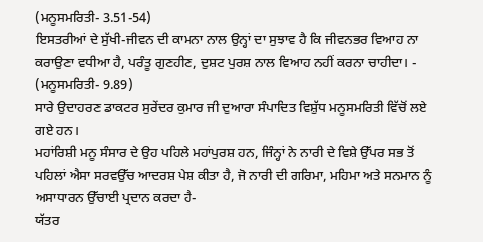(ਮਨੂਸਮਰਿਤੀ- 3.51-54)
ਇਸਤਰੀਆਂ ਦੇ ਸੁੱਖੀ-ਜੀਵਨ ਦੀ ਕਾਮਨਾ ਨਾਲ ਉਨ੍ਹਾਂ ਦਾ ਸੁਝਾਵ ਹੈ ਕਿ ਜੀਵਨਭਰ ਵਿਆਹ ਨਾ ਕਰਾਉਣਾ ਵਧੀਆ ਹੈ, ਪਰੰਤੂ ਗੁਣਹੀਣ, ਦੁਸ਼ਟ ਪੁਰਸ਼ ਨਾਲ ਵਿਆਹ ਨਹੀਂ ਕਰਨਾ ਚਾਹੀਦਾ। - (ਮਨੂਸਮਰਿਤੀ- 9.89)
ਸਾਰੇ ਉਦਾਹਰਣ ਡਾਕਟਰ ਸੁਰੇਂਦਰ ਕੁਮਾਰ ਜੀ ਦੁਆਰਾ ਸੰਪਾਦਿਤ ਵਿਸ਼ੁੱਧ ਮਨੂਸਮਰਿਤੀ ਵਿੱਚੋਂ ਲਏ ਗਏ ਹਨ।
ਮਹਾਂਰਿਸ਼ੀ ਮਨੂ ਸੰਸਾਰ ਦੇ ਉਹ ਪਹਿਲੇ ਮਹਾਂਪੁਰਸ਼ ਹਨ, ਜਿੰਨ੍ਹਾਂ ਨੇ ਨਾਰੀ ਦੇ ਵਿਸ਼ੇ ਉੱਪਰ ਸਭ ਤੋਂ ਪਹਿਲਾਂ ਐਸਾ ਸਰਵਉੱਚ ਆਦਰਸ਼ ਪੇਸ਼ ਕੀਤਾ ਹੈ, ਜੋ ਨਾਰੀ ਦੀ ਗਰਿਮਾ, ਮਹਿਮਾ ਅਤੇ ਸਨਮਾਨ ਨੂੰ ਅਸਾਧਾਰਨ ਉੱਚਾਈ ਪ੍ਰਦਾਨ ਕਰਦਾ ਹੈ-
ਯੱਤਰ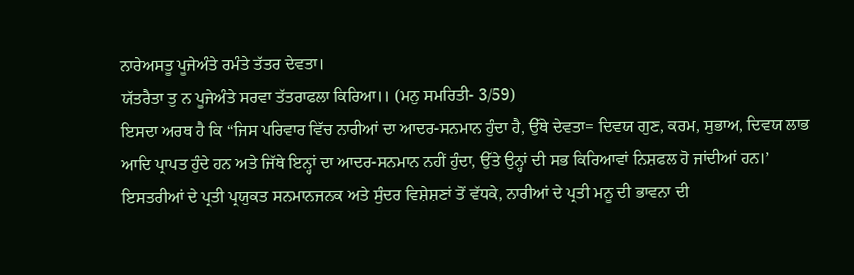ਨਾਰੇਅਸਤੂ ਪੂਜੇਅੰਤੇ ਰਮੰਤੇ ਤੱਤਰ ਦੇਵਤਾ।
ਯੱਤਰੈਤਾ ਤੁ ਨ ਪੂਜੇਅੰਤੇ ਸਰਵਾ ਤੱਤਰਾਫਲਾ ਕਿਰਿਆ।। (ਮਨੁ ਸਮਰਿਤੀ- 3/59)
ਇਸਦਾ ਅਰਥ ਹੈ ਕਿ “ਜਿਸ ਪਰਿਵਾਰ ਵਿੱਚ ਨਾਰੀਆਂ ਦਾ ਆਦਰ-ਸਨਮਾਨ ਹੁੰਦਾ ਹੈ, ਉੱਥੇ ਦੇਵਤਾ= ਦਿਵਯ ਗੁਣ, ਕਰਮ, ਸੁਭਾਅ, ਦਿਵਯ ਲਾਭ ਆਦਿ ਪ੍ਰਾਪਤ ਹੁੰਦੇ ਹਨ ਅਤੇ ਜਿੱਥੇ ਇਨ੍ਹਾਂ ਦਾ ਆਦਰ-ਸਨਮਾਨ ਨਹੀਂ ਹੁੰਦਾ, ਉੱਤੇ ਉਨ੍ਹਾਂ ਦੀ ਸਭ ਕਿਰਿਆਵਾਂ ਨਿਸ਼ਫਲ ਹੋ ਜਾਂਦੀਆਂ ਹਨ।’
ਇਸਤਰੀਆਂ ਦੇ ਪ੍ਰਤੀ ਪ੍ਰਯੁਕਤ ਸਨਮਾਨਜਨਕ ਅਤੇ ਸੁੰਦਰ ਵਿਸ਼ੇਸ਼ਣਾਂ ਤੋਂ ਵੱਧਕੇ, ਨਾਰੀਆਂ ਦੇ ਪ੍ਰਤੀ ਮਨੂ ਦੀ ਭਾਵਨਾ ਦੀ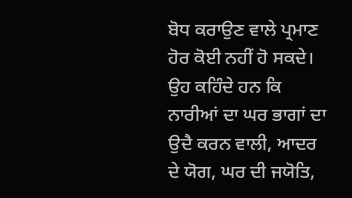ਬੋਧ ਕਰਾਉਣ ਵਾਲੇ ਪ੍ਰਮਾਣ ਹੋਰ ਕੋਈ ਨਹੀਂ ਹੋ ਸਕਦੇ। ਉਹ ਕਹਿੰਦੇ ਹਨ ਕਿ ਨਾਰੀਆਂ ਦਾ ਘਰ ਭਾਗਾਂ ਦਾ ਉਦੈ ਕਰਨ ਵਾਲੀ, ਆਦਰ ਦੇ ਯੋਗ, ਘਰ ਦੀ ਜਯੋਤਿ,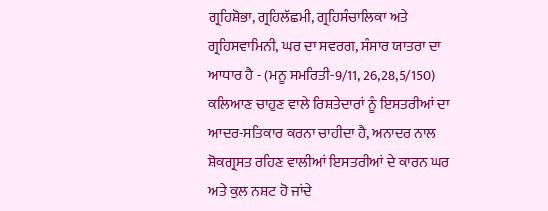ਗ੍ਰਹਿਸ਼ੋਭਾ, ਗ੍ਰਹਿਲੱਛਮੀ, ਗ੍ਰਹਿਸੰਚਾਲਿਕਾ ਅਤੇ ਗ੍ਰਹਿਸਵਾਮਿਨੀ, ਘਰ ਦਾ ਸਵਰਗ, ਸੰਸਾਰ ਯਾਤਰਾ ਦਾ ਆਧਾਰ ਹੈ - (ਮਨੂ ਸਮਰਿਤੀ-9/11, 26,28,5/150)
ਕਲਿਆਣ ਚਾਹੁਣ ਵਾਲੇ ਰਿਸ਼ਤੇਦਾਰਾਂ ਨੂੰ ਇਸਤਰੀਆਂ ਦਾ ਆਦਰ-ਸਤਿਕਾਰ ਕਰਨਾ ਚਾਹੀਦਾ ਹੈ, ਅਨਾਦਰ ਨਾਲ ਸ਼ੋਕਗ੍ਰਸਤ ਰਹਿਣ ਵਾਲੀਆਂ ਇਸਤਰੀਆਂ ਦੇ ਕਾਰਨ ਘਰ ਅਤੇ ਕੁਲ ਨਸ਼ਟ ਹੋ ਜਾਂਦੇ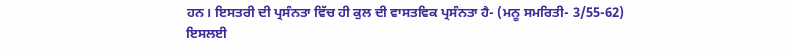ਹਨ। ਇਸਤਰੀ ਦੀ ਪ੍ਰਸੰਨਤਾ ਵਿੱਚ ਹੀ ਕੁਲ ਦੀ ਵਾਸਤਵਿਕ ਪ੍ਰਸੰਨਤਾ ਹੈ- (ਮਨੂ ਸਮਰਿਤੀ- 3/55-62)
ਇਸਲਈ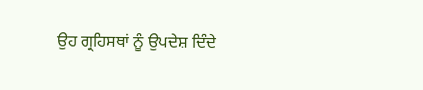ਉਹ ਗ੍ਰਹਿਸਥਾਂ ਨੂੰ ਉਪਦੇਸ਼ ਦਿੰਦੇ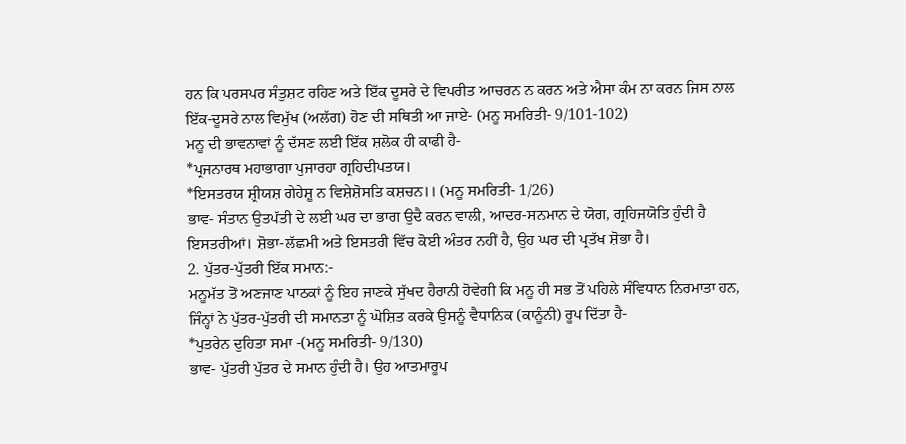ਹਨ ਕਿ ਪਰਸਪਰ ਸੰਤੁਸ਼ਟ ਰਹਿਣ ਅਤੇ ਇੱਕ ਦੂਸਰੇ ਦੇ ਵਿਪਰੀਤ ਆਚਰਨ ਨ ਕਰਨ ਅਤੇ ਐਸਾ ਕੰਮ ਨਾ ਕਰਨ ਜਿਸ ਨਾਲ ਇੱਕ-ਦੂਸਰੇ ਨਾਲ ਵਿਮੁੱਖ (ਅਲੱਗ) ਹੋਣ ਦੀ ਸਥਿਤੀ ਆ ਜਾਏ- (ਮਨੂ ਸਮਰਿਤੀ- 9/101-102)
ਮਨੂ ਦੀ ਭਾਵਨਾਵਾਂ ਨੂੰ ਦੱਸਣ ਲਈ ਇੱਕ ਸ਼ਲੋਕ ਹੀ ਕਾਫੀ ਹੈ-
*ਪ੍ਰਜਨਾਰਥ ਮਹਾਭਾਗਾ ਪੁਜਾਰਹਾ ਗ੍ਰਹਿਦੀਪਤਯ।
*ਇਸਤਰਯ ਸ਼੍ਰੀਯਸ਼ ਗੇਹੇਸ਼ੂ ਨ ਵਿਸ਼ੇਸ਼ੋਸਤਿ ਕਸ਼ਚਨ।। (ਮਨੂ ਸਮਰਿਤੀ- 1/26)
ਭਾਵ- ਸੰਤਾਨ ਉਤਪੱਤੀ ਦੇ ਲਈ ਘਰ ਦਾ ਭਾਗ ਉਦੈ ਕਰਨ ਵਾਲੀ, ਆਦਰ-ਸਨਮਾਨ ਦੇ ਯੋਗ, ਗ੍ਰਹਿਜਯੋਤਿ ਹੁੰਦੀ ਹੈ ਇਸਤਰੀਆਂ। ਸ਼ੋਭਾ-ਲੱਛਮੀ ਅਤੇ ਇਸਤਰੀ ਵਿੱਚ ਕੋਈ ਅੰਤਰ ਨਹੀਂ ਹੈ, ਉਹ ਘਰ ਦੀ ਪ੍ਰਤੱਖ ਸ਼ੋਭਾ ਹੈ।
2. ਪੁੱਤਰ-ਪੁੱਤਰੀ ਇੱਕ ਸਮਾਨ:-
ਮਨੂਮੱਤ ਤੋਂ ਅਣਜਾਣ ਪਾਠਕਾਂ ਨੂੰ ਇਹ ਜਾਣਕੇ ਸੁੱਖਦ ਹੈਰਾਨੀ ਹੋਵੇਗੀ ਕਿ ਮਨੂ ਹੀ ਸਭ ਤੋਂ ਪਹਿਲੇ ਸੰਵਿਧਾਨ ਨਿਰਮਾਤਾ ਹਨ, ਜਿੰਨ੍ਹਾਂ ਨੇ ਪੁੱਤਰ-ਪੁੱਤਰੀ ਦੀ ਸਮਾਨਤਾ ਨੂੰ ਘੋਸ਼ਿਤ ਕਰਕੇ ਉਸਨੂੰ ਵੈਧਾਨਿਕ (ਕਾਨੂੰਨੀ) ਰੂਪ ਦਿੱਤਾ ਹੈ-
*ਪੁਤਰੇਨ ਦੁਹਿਤਾ ਸਮਾ -(ਮਨੂ ਸਮਰਿਤੀ- 9/130)
ਭਾਵ- ਪੁੱਤਰੀ ਪੁੱਤਰ ਦੇ ਸਮਾਨ ਹੁੰਦੀ ਹੈ। ਉਹ ਆਤਮਾਰੂਪ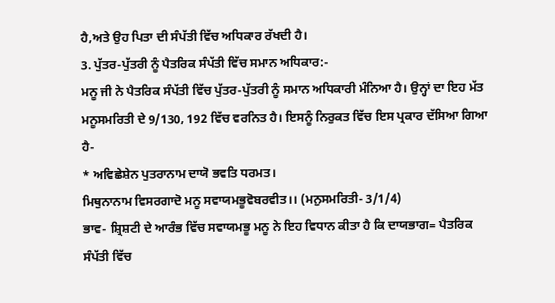ਹੈ,ਅਤੇ ਉਹ ਪਿਤਾ ਦੀ ਸੰਪੱਤੀ ਵਿੱਚ ਅਧਿਕਾਰ ਰੱਖਦੀ ਹੈ।
3. ਪੁੱਤਰ-ਪੁੱਤਰੀ ਨੂੰ ਪੈਤਰਿਕ ਸੰਪੱਤੀ ਵਿੱਚ ਸਮਾਨ ਅਧਿਕਾਰ:-
ਮਨੂ ਜੀ ਨੇ ਪੈਤਰਿਕ ਸੰਪੱਤੀ ਵਿੱਚ ਪੁੱਤਰ-ਪੁੱਤਰੀ ਨੂੰ ਸਮਾਨ ਅਧਿਕਾਰੀ ਮੰਨਿਆ ਹੈ। ਉਨ੍ਹਾਂ ਦਾ ਇਹ ਮੱਤ ਮਨੂਸਮਰਿਤੀ ਦੇ 9/130, 192 ਵਿੱਚ ਵਰਨਿਤ ਹੈ। ਇਸਨੂੰ ਨਿਰੁਕਤ ਵਿੱਚ ਇਸ ਪ੍ਰਕਾਰ ਦੱਸਿਆ ਗਿਆ ਹੈ-
* ਅਵਿਛੇਸ਼ੇਨ ਪੁਤਰਾਨਾਮ ਦਾਯੋ ਭਵਤਿ ਧਰਮਤ।
ਮਿਥੁਨਾਨਾਮ ਵਿਸਰਗਾਦੋ ਮਨੂ ਸਵਾਯਮਭੂਵੋਬਰਵੀਤ।। (ਮਨੁਸਮਰਿਤੀ- 3/1/4)
ਭਾਵ- ਸ਼੍ਰਿਸ਼ਟੀ ਦੇ ਆਰੰਭ ਵਿੱਚ ਸਵਾਯਮਭੂ ਮਨੂ ਨੇ ਇਹ ਵਿਧਾਨ ਕੀਤਾ ਹੈ ਕਿ ਦਾਯਭਾਗ= ਪੈਤਰਿਕ ਸੰਪੱਤੀ ਵਿੱਚ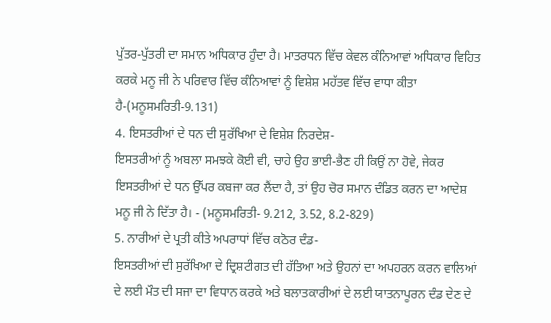ਪੁੱਤਰ-ਪੁੱਤਰੀ ਦਾ ਸਮਾਨ ਅਧਿਕਾਰ ਹੁੰਦਾ ਹੈ। ਮਾਤਰਧਨ ਵਿੱਚ ਕੇਵਲ ਕੰਨਿਆਵਾਂ ਅਧਿਕਾਰ ਵਿਹਿਤ ਕਰਕੇ ਮਨੂ ਜੀ ਨੇ ਪਰਿਵਾਰ ਵਿੱਚ ਕੰਨਿਆਵਾਂ ਨੂੰ ਵਿਸ਼ੇਸ਼ ਮਹੱਤਵ ਵਿੱਚ ਵਾਧਾ ਕੀਤਾ ਹੈ-(ਮਨੂਸਮਰਿਤੀ-9.131)
4. ਇਸਤਰੀਆਂ ਦੇ ਧਨ ਦੀ ਸੁਰੱਖਿਆ ਦੇ ਵਿਸ਼ੇਸ਼ ਨਿਰਦੇਸ਼-
ਇਸਤਰੀਆਂ ਨੂੰ ਅਬਲਾ ਸਮਝਕੇ ਕੋਈ ਵੀ, ਚਾਹੇ ਉਹ ਭਾਈ-ਭੈਣ ਹੀ ਕਿਉਂ ਨਾ ਹੋਵੇ, ਜੇਕਰ ਇਸਤਰੀਆਂ ਦੇ ਧਨ ਉੱਪਰ ਕਬਜਾ ਕਰ ਲੈਂਦਾ ਹੈ, ਤਾਂ ਉਹ ਚੋਰ ਸਮਾਨ ਦੰਡਿਤ ਕਰਨ ਦਾ ਆਦੇਸ਼ ਮਨੂ ਜੀ ਨੇ ਦਿੱਤਾ ਹੈ। - (ਮਨੂਸਮਰਿਤੀ- 9.212, 3.52, 8.2-829)
5. ਨਾਰੀਆਂ ਦੇ ਪ੍ਰਤੀ ਕੀਤੇ ਅਪਰਾਧਾਂ ਵਿੱਚ ਕਠੋਰ ਦੰਡ-
ਇਸਤਰੀਆਂ ਦੀ ਸੁਰੱਖਿਆ ਦੇ ਦ੍ਰਿਸ਼ਟੀਗਤ ਦੀ ਹੱਤਿਆ ਅਤੇ ਉਹਨਾਂ ਦਾ ਅਪਹਰਨ ਕਰਨ ਵਾਲਿਆਂ ਦੇ ਲਈ ਮੌਤ ਦੀ ਸਜਾ ਦਾ ਵਿਧਾਨ ਕਰਕੇ ਅਤੇ ਬਲਾਤਕਾਰੀਆਂ ਦੇ ਲਈ ਯਾਤਨਾਪੂਰਨ ਦੰਡ ਦੇਣ ਦੇ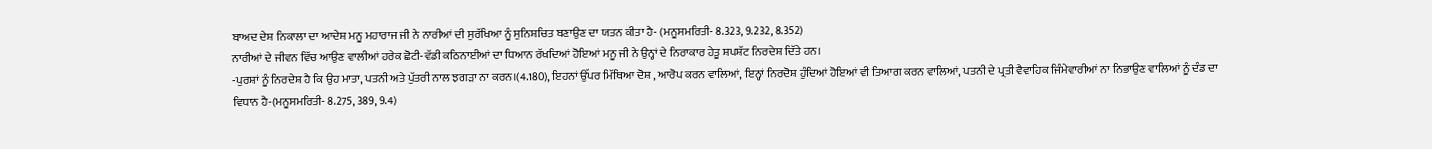ਬਾਅਦ ਦੇਸ਼ ਨਿਕਾਲਾ ਦਾ ਆਦੇਸ਼ ਮਨੂ ਮਹਾਰਾਜ ਜੀ ਨੇ ਨਾਰੀਆਂ ਦੀ ਸੁਰੱਖਿਆ ਨੂੰ ਸੁਨਿਸ਼ਚਿਤ ਬਣਾਉਣ ਦਾ ਯਤਨ ਕੀਤਾ ਹੈ- (ਮਨੂਸਮਰਿਤੀ- 8.323, 9.232, 8.352)
ਨਾਰੀਆਂ ਦੇ ਜੀਵਨ ਵਿੱਚ ਆਉਣ ਵਾਲੀਆਂ ਹਰੇਕ ਛੋਟੀ-ਵੱਡੀ ਕਠਿਨਾਈਆਂ ਦਾ ਧਿਆਨ ਰੱਖਦਿਆਂ ਹੋਇਆਂ ਮਨੂ ਜੀ ਨੇ ਉਨ੍ਹਾਂ ਦੇ ਨਿਰਾਕਾਰ ਹੇਤੂ ਸ਼ਪਸ਼ੱਟ ਨਿਰਦੇਸ਼ ਦਿੱਤੇ ਹਨ।
-ਪੁਰਸ਼ਾਂ ਨੂੰ ਨਿਰਦੇਸ਼ ਹੈ ਕਿ ਉਹ ਮਾਤਾ, ਪਤਨੀ ਅਤੇ ਪੁੱਤਰੀ ਨਾਲ ਝਗੜਾ ਨਾ ਕਰਨ।(4.180), ਇਹਨਾਂ ਉੱਪਰ ਮਿੱਥਿਆ ਦੋਸ਼ , ਆਰੋਪ ਕਰਨ ਵਾਲਿਆਂ, ਇਨ੍ਹਾਂ ਨਿਰਦੋਸ਼ ਹੁੰਦਿਆਂ ਹੋਇਆਂ ਵੀ ਤਿਆਗ ਕਰਨ ਵਾਲਿਆਂ, ਪਤਨੀ ਦੇ ਪ੍ਰਤੀ ਵੈਵਾਹਿਕ ਜਿੰਮੇਵਾਰੀਆਂ ਨਾ ਨਿਭਾਉਣ ਵਾਲਿਆਂ ਨੂੰ ਦੰਡ ਦਾ ਵਿਧਾਨ ਹੈ-(ਮਨੂਸਮਰਿਤੀ- 8.275, 389, 9.4)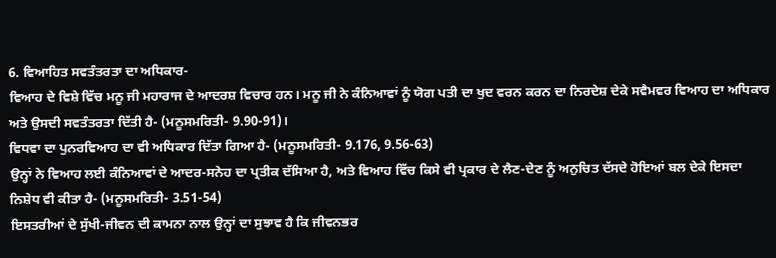6. ਵਿਆਹਿਤ ਸਵਤੰਤਰਤਾ ਦਾ ਅਧਿਕਾਰ-
ਵਿਆਹ ਦੇ ਵਿਸ਼ੇ ਵਿੱਚ ਮਨੂ ਜੀ ਮਹਾਰਾਜ ਦੇ ਆਦਰਸ਼ ਵਿਚਾਰ ਹਨ। ਮਨੂ ਜੀ ਨੇ ਕੰਨਿਆਵਾਂ ਨੂੰ ਯੋਗ ਪਤੀ ਦਾ ਖੁਦ ਵਰਨ ਕਰਨ ਦਾ ਨਿਰਦੇਸ਼ ਦੇਕੇ ਸਵੈਮਵਰ ਵਿਆਹ ਦਾ ਅਧਿਕਾਰ ਅਤੇ ਉਸਦੀ ਸਵਤੰਤਰਤਾ ਦਿੱਤੀ ਹੈ- (ਮਨੂਸਮਰਿਤੀ- 9.90-91)।
ਵਿਧਵਾ ਦਾ ਪੁਨਰਵਿਆਹ ਦਾ ਵੀ ਅਧਿਕਾਰ ਦਿੱਤਾ ਗਿਆ ਹੈ- (ਮਨੂਸਮਰਿਤੀ- 9.176, 9.56-63)
ਉਨ੍ਹਾਂ ਨੇ ਵਿਆਹ ਲਈ ਕੰਨਿਆਵਾਂ ਦੇ ਆਦਰ-ਸਨੇਹ ਦਾ ਪ੍ਰਤੀਕ ਦੱਸਿਆ ਹੈ, ਅਤੇ ਵਿਆਹ ਵਿੱਚ ਕਿਸੇ ਵੀ ਪ੍ਰਕਾਰ ਦੇ ਲੈਣ-ਦੇਣ ਨੂੰ ਅਨੁਚਿਤ ਦੱਸਦੇ ਹੋਇਆਂ ਬਲ ਦੇਕੇ ਇਸਦਾ ਨਿਸ਼ੇਧ ਵੀ ਕੀਤਾ ਹੈ- (ਮਨੂਸਮਰਿਤੀ- 3.51-54)
ਇਸਤਰੀਆਂ ਦੇ ਸੁੱਖੀ-ਜੀਵਨ ਦੀ ਕਾਮਨਾ ਨਾਲ ਉਨ੍ਹਾਂ ਦਾ ਸੁਝਾਵ ਹੈ ਕਿ ਜੀਵਨਭਰ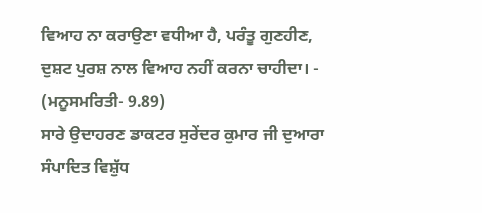ਵਿਆਹ ਨਾ ਕਰਾਉਣਾ ਵਧੀਆ ਹੈ, ਪਰੰਤੂ ਗੁਣਹੀਣ, ਦੁਸ਼ਟ ਪੁਰਸ਼ ਨਾਲ ਵਿਆਹ ਨਹੀਂ ਕਰਨਾ ਚਾਹੀਦਾ। - (ਮਨੂਸਮਰਿਤੀ- 9.89)
ਸਾਰੇ ਉਦਾਹਰਣ ਡਾਕਟਰ ਸੁਰੇਂਦਰ ਕੁਮਾਰ ਜੀ ਦੁਆਰਾ ਸੰਪਾਦਿਤ ਵਿਸ਼ੁੱਧ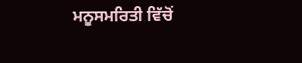ਮਨੂਸਮਰਿਤੀ ਵਿੱਚੋਂ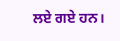ਲਏ ਗਏ ਹਨ।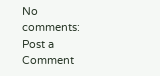No comments:
Post a Comment